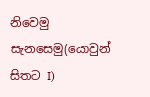නිවෙමු සැනසෙමු(යොවුන් සිතට I)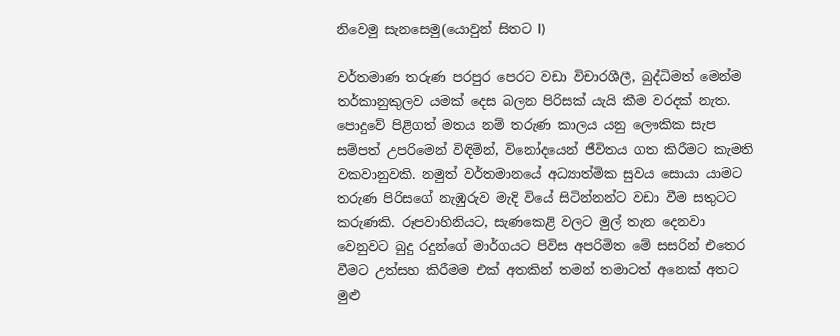නිවෙමු සැනසෙමු(යොවුන් සිතට I)

වර්තමාණ තරුණ පරපුර පෙරට වඩා විචාරශීලී, බුද්ධිමත් මෙන්ම තර්කානුකුලව යමක් දෙස බලන පිරිසක් යැයි කීම වරදක් නැත. පොදුවේ පිළිගත් මතය නම් තරුණ කාලය යනු ලෞකික සැප සම්පත් උපරිමෙන් විඳිමින්, විනෝදයෙන් ජීවිතය ගත කිරීමට කැමති වකවානුවකි. නමුත් වර්තමානයේ අධ්‍යාත්මික සුවය සොයා යාමට තරුණ පිරිසගේ නැඹුරුව මැදි වියේ සිටින්නන්ට වඩා වීම සතුටට කරුණකි. රූපවාහිනියට, සැණකෙළි වලට මුල් තැන දෙනවා වෙනුවට බුදු රදුන්ගේ මාර්ගයට පිවිස අපරිමිත මේ සසරින් එතෙර වීමට උත්සහ කිරීමම එක් අතකින් තමන් තමාටත් අනෙක් අතට මුළු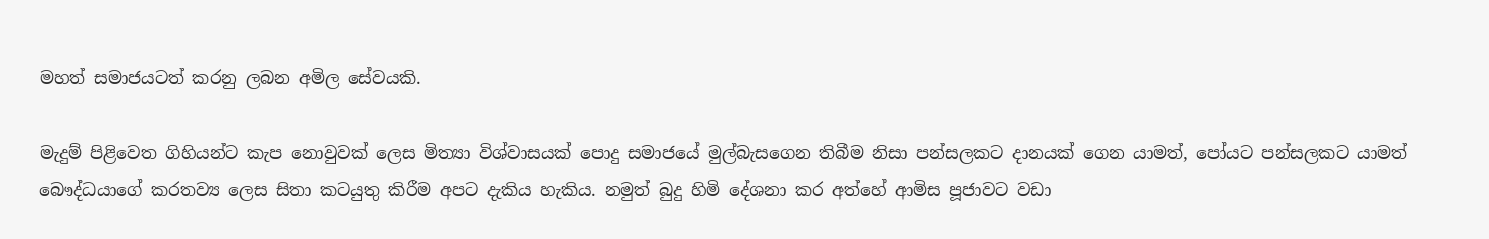මහත් සමාජයටත් කරනු ලබන අමිල සේවයකි.

මැදුම් පිළිවෙත ගිහියන්ට කැප නොවුවක් ලෙස මිත්‍යා විශ්වාසයක් පොදු සමාජයේ මුල්බැසගෙන තිබීම නිසා පන්සලකට දානයක් ගෙන යාමත්, පෝයට පන්සලකට යාමත් බෞද්ධයාගේ කරතව්‍ය ලෙස සිතා කටයුතු කිරීම අපට දැකිය හැකිය. නමුත් බුදු හිමි දේශනා කර අත්හේ ආමිස පූජාවට වඩා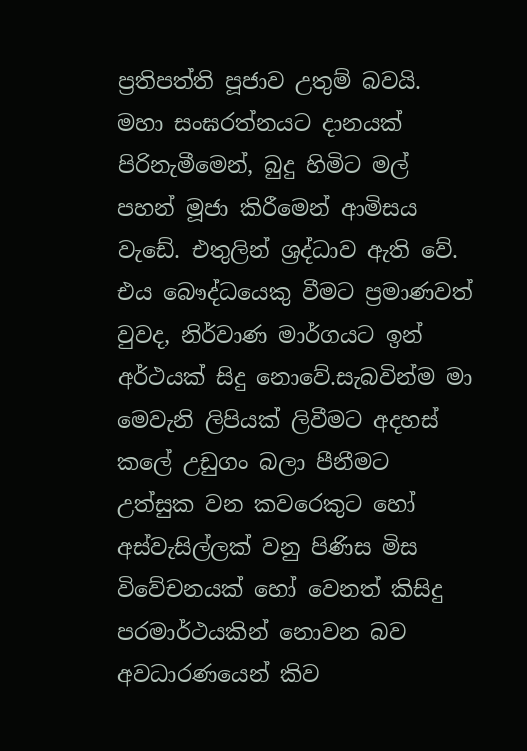ප්‍රතිපත්ති පූජාව උතුම් බවයි. මහා සංඝරත්නයට දානයක් පිරිනැමීමෙන්, බුදු හිමිට මල් පහන් මූජා කිරීමෙන් ආමිසය වැඩේ. එතුලින් ශ්‍රද්ධාව ඇති වේ. එය බෞද්ධයෙකු වීමට ප්‍රමාණවත් වුවද, නිර්වාණ මාර්ගයට ඉන් අර්ථයක් සිදු නොවේ.සැබවින්ම මා මෙවැනි ලිපියක් ලිවීමට අදහස් කලේ උඩුගං බලා පීනීමට උත්සුක වන කවරෙකුට හෝ අස්වැසිල්ලක් වනු පිණිස මිස විවේචනයක් හෝ වෙනත් කිසිදු පරමාර්ථයකින් නොවන බව අවධාරණයෙන් කිව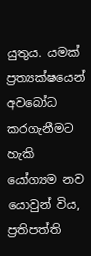යුතුය. යමක් ප්‍රත්‍යක්ෂයෙන් අවබෝධ කරගැනීමට හැකි යෝග්‍යම නව යොවුන් විය, ප්‍රතිපත්ති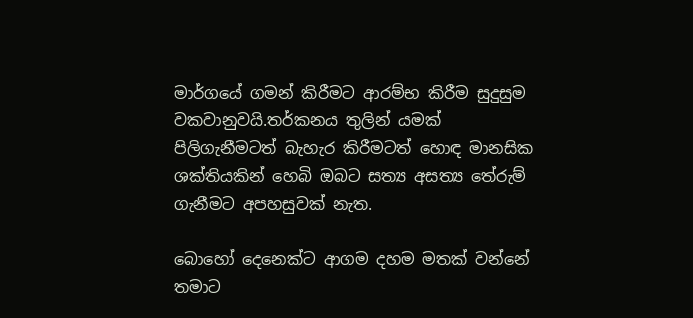මාර්ගයේ ගමන් කිරීමට ආරම්භ කිරීම සුදුසුම වකවානුවයි.තර්කනය තුලින් යමක් පිලිගැනීමටත් බැහැර කිරීමටත් හොඳ මානසික ශක්තියකින් හෙබි ඔබට සත්‍ය අසත්‍ය තේරුම් ගැනීමට අපහසුවක් නැත.

බොහෝ දෙනෙක්ට ආගම දහම මතක් වන්නේ තමාට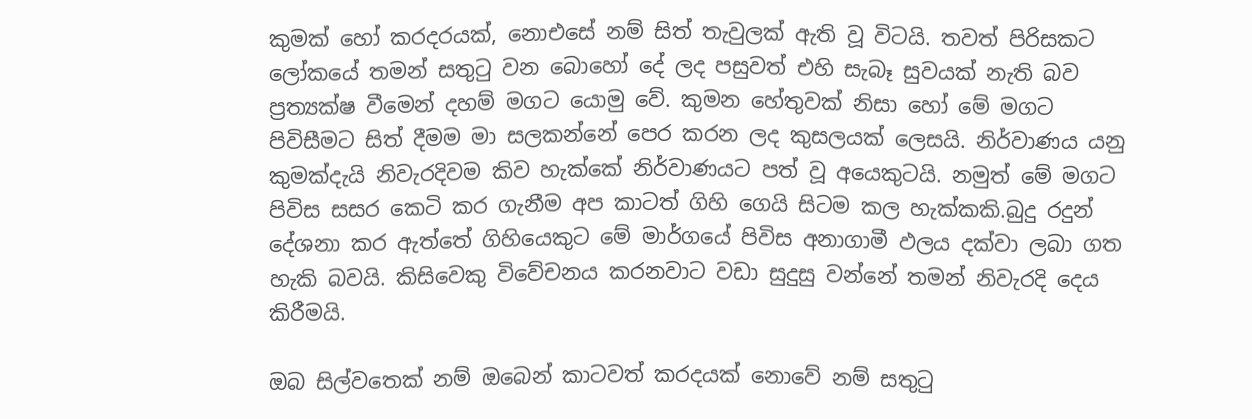කුමක් හෝ කරදරයක්, නොඑසේ නම් සිත් තැවුලක් ඇති වූ විටයි. තවත් පිරිසකට ලෝකයේ තමන් සතුටු වන බොහෝ දේ ලද පසුවත් එහි සැබෑ සුවයක් නැති බව ප්‍රත්‍යක්ෂ වීමෙන් දහම් මගට යොමු වේ. කුමන හේතුවක් නිසා හෝ මේ මගට පිවිසීමට සිත් දීමම මා සලකන්නේ පෙර කරන ලද කුසලයක් ලෙසයි. නිර්වාණය යනු කුමක්දැයි නිවැරදිවම කිව හැක්කේ නිර්වාණයට පත් වූ අයෙකුටයි. නමුත් මේ මගට පිවිස සසර කෙටි කර ගැනීම අප කාටත් ගිහි ගෙයි සිටම කල හැක්කකි.බුදු රදුන් දේශනා කර ඇත්තේ ගිහියෙකුට මේ මාර්ගයේ පිවිස අනාගාමී ඵලය දක්වා ලබා ගත හැකි බවයි. කිසිවෙකු විවේචනය කරනවාට වඩා සුදුසු වන්නේ තමන් නිවැරදි දෙය කිරීමයි.

ඔබ සිල්වතෙක් නම් ඔබෙන් කාටවත් කරදයක් නොවේ නම් සතුටු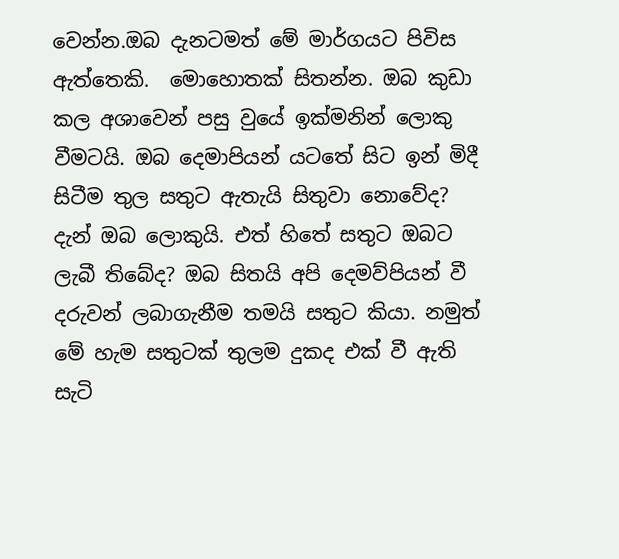වෙන්න.ඔබ දැනටමත් මේ මාර්ගයට පිවිස ඇත්තෙකි.  මොහොතක් සිතන්න. ඔබ කුඩා කල අශාවෙන් පසු වුයේ ඉක්මනින් ලොකු වීමටයි. ඔබ දෙමාපියන් යටතේ සිට ඉන් මිදී සිටීම තුල සතුට ඇතැයි සිතුවා නොවේද? දැන් ඔබ ලොකුයි. එත් හිතේ සතුට ඔබට ලැබී තිබේද? ඔබ සිතයි අපි දෙමව්පියන් වී දරුවන් ලබාගැනීම තමයි සතුට කියා. නමුත් මේ හැම සතුටක් තුලම දුකද එක් වී ඇති සැටි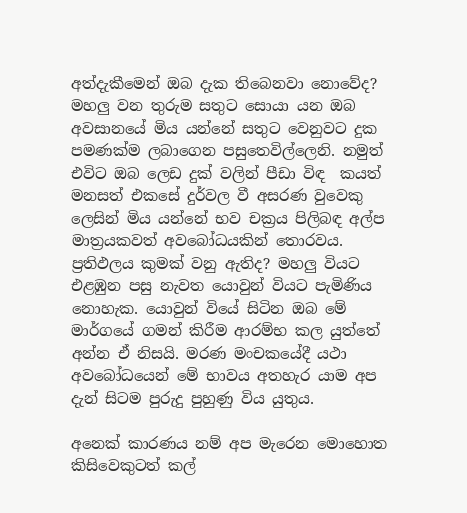අත්දැකීමෙන් ඔබ දැක තිබෙනවා නොවේද? මහලු වන තුරුම සතුට සොයා යන ඔබ අවසානයේ මිය යන්නේ සතුට වෙනුවට දුක පමණක්ම ලබාගෙන පසුතෙවිල්ලෙනි. නමුත් එවිට ඔබ ලෙඩ දුක් වලින් පීඩා විඳ  කයත් මනසත් එකසේ දුර්වල වී අසරණ වුවෙකු ලෙසින් මිය යන්නේ භව චක්‍රය පිලිබඳ අල්ප මාත්‍රයකවත් අවබෝධයකින් තොරවය. ප්‍රතිඵලය කුමක් වනු ඇතිද? මහලු වියට එළඹුන පසු නැවත යොවුන් වියට පැමිණිය නොහැක. යොවුන් වියේ සිටින ඔබ මේ මාර්ගයේ ගමන් කිරීම ආරම්භ කල යුත්තේ අන්න ඒ නිසයි. මරණ මංචකයේදී යථා අවබෝධයෙන් මේ භාවය අතහැර යාම අප දැන් සිටම පුරුදු පුහුණු විය යුතුය.

අනෙක් කාරණය නම් අප මැරෙන මොහොත කිසිවෙකුටත් කල්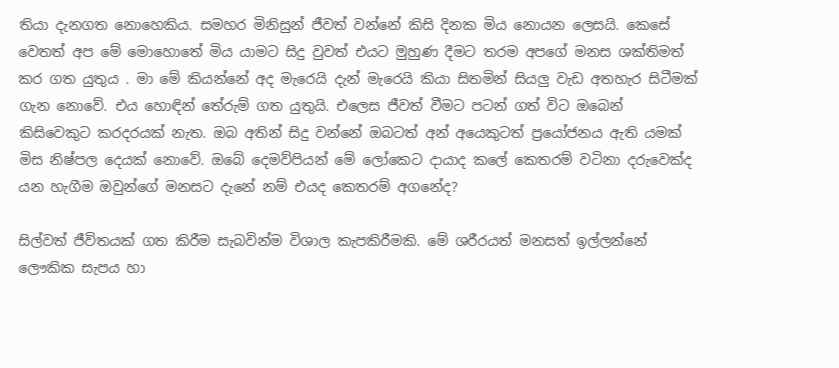තියා දැනගත නොහෙකිය. සමහර මිනිසුන් ජීවත් වන්නේ කිසි දිනක මිය නොයන ලෙසයි. කෙසේ වෙතත් අප මේ මොහොතේ මිය යාමට සිදු වුවත් එයට මුහුණ දීමට තරම අපගේ මනස ශක්තිමත් කර ගත යුතුය . මා මේ කියන්නේ අද මැරෙයි දැන් මැරෙයි කියා සිතමින් සියලු වැඩ අතහැර සිටීමක් ගැන නොවේ. එය හොඳින් තේරුම් ගත යුතුයි. එලෙස ජීවත් වීමට පටන් ගත්‍ විට ඔබෙන් කිසිවෙකුට කරදරයක් නැත. ඔබ අතින් සිදු වන්නේ ඔබටත් අන් අයෙකුටත් ප්‍රයෝජනය ඇති යමක් මිස නිෂ්පල දෙයක් නොවේ. ඔබේ දෙමව්පියන් මේ ලෝකෙට දායාද කලේ කෙතරම් වටිනා දරුවෙක්ද යන හැගීම ඔවුන්ගේ මනසට දැනේ නම් එයද කෙතරම් අගනේද?

සිල්වත් ජීවිතයක් ගත කිරීම සැබවින්ම විශාල කැපකිරීමකි. මේ ශරීරයත් මනසත් ඉල්ලන්නේ ලෞකික සැපය හා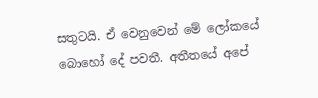සතුටයි. ඒ වෙනුවෙන් මේ ලෝකයේ බොහෝ දේ පවතී. අතීතයේ අපේ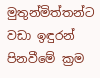මුතුන්මිත්තන්ට වඩා ඉඳුරන් පිනවීමේ ක්‍රම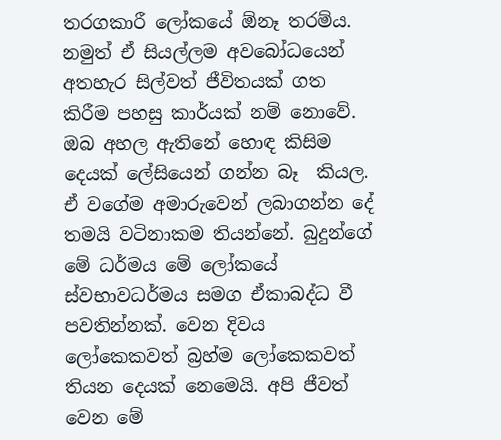තරගකාරී ලෝකයේ ඕනෑ තරම්ය. නමුත් ඒ සියල්ලම අවබෝධයෙන් අතහැර සිල්වත් ජීවිතයක් ගත කිරීම පහසු කාර්යක් නම් නොවේ. ඔබ අහල ඇතිනේ හොඳ කිසිම දෙයක් ලේසියෙන් ගන්න බෑ  කියල. ඒ වගේම අමාරුවෙන් ලබාගන්න දේ තමයි වටිනාකම තියන්නේ. බුදුන්ගේ මේ ධර්මය මේ ලෝකයේ ස්වභාවධර්මය සමග ඒකාබද්ධ වී පවතින්නක්. වෙන දිවය  ලෝකෙකවත් බ්‍රහ්ම ලෝකෙකවත් තියන දෙයක් නෙමෙයි. අපි ජීවත් වෙන මේ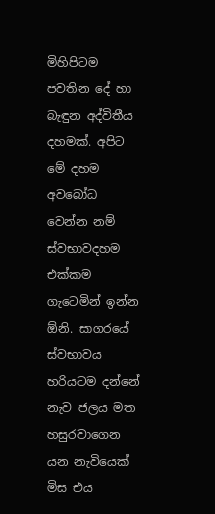මිහිපිටම පවතින දේ හා බැඳුන අද්විතීය දහමක්. අපිට මේ දහම අවබෝධ වෙන්න නම් ස්වභාවදහම එක්කම ගැටෙමින් ඉන්න ඕනි. සාගරයේ ස්වභාවය හරියටම දන්නේ නැව ජලය මත හසුරවාගෙන යන නැවියෙක්  මිස එය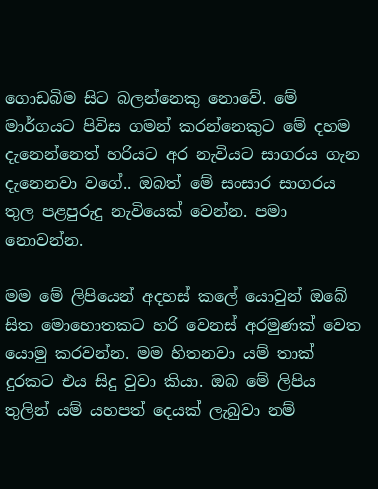ගොඩබිම සිට බලන්නෙකු නොවේ. මේ මාර්ගයට පිවිස ගමන් කරන්නෙකුට මේ දහම දැනෙන්නෙත් හරියට අර නැවියට සාගරය ගැන දැනෙනවා වගේ.. ඔබත් මේ සංසාර සාගරය තුල පළපුරුදු නැවියෙක් වෙන්න. පමා නොවන්න.

මම මේ ලිපියෙන් අදහස් කලේ යොවුන් ඔබේ සිත මොහොතකට හරි වෙනස් අරමුණක් වෙත යොමු කරවන්න. මම හිතනවා යම් තාක් දුරකට එය සිදු වුවා කියා. ඔබ මේ ලිපිය තුලින් යම් යහපත් දෙයක් ලැබුවා නම්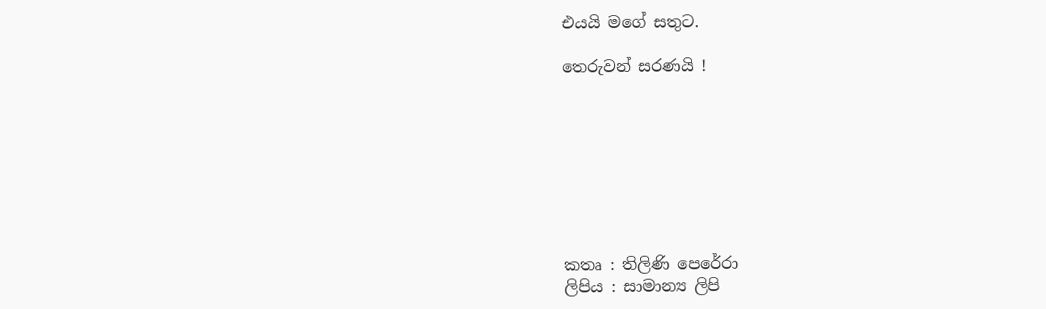එයයි මගේ සතුට.

තෙරුවන් සරණයි !








කතෘ : තිලිණි පෙරේරා
ලිපිය : සාමාන්‍ය ලිපි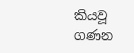කියවූ ගණන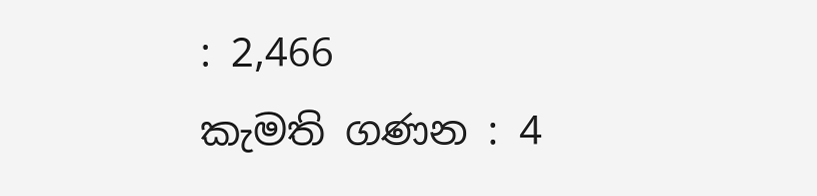: 2,466
කැමති ගණන : 4